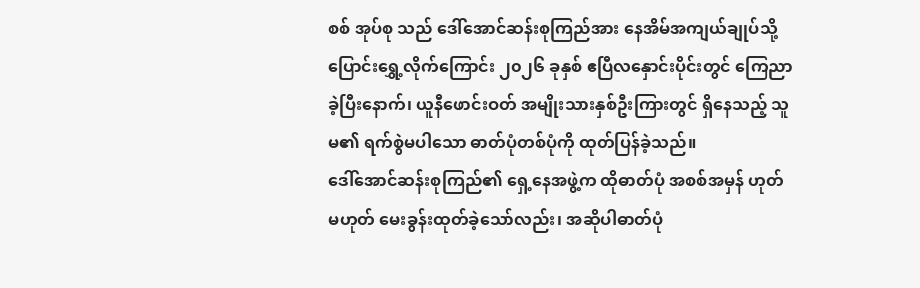စစ် အုပ်စု သည် ဒေါ်အောင်ဆန်းစုကြည်အား နေအိမ်အကျယ်ချုပ်သို့ ပြောင်းရွှေ့လိုက်ကြောင်း ၂၀၂၆ ခုနှစ် ဧပြီလနှောင်းပိုင်းတွင် ကြေညာခဲ့ပြီးနောက်၊ ယူနီဖောင်းဝတ် အမျိုးသားနှစ်ဦးကြားတွင် ရှိနေသည့် သူမ၏ ရက်စွဲမပါသော ဓာတ်ပုံတစ်ပုံကို ထုတ်ပြန်ခဲ့သည်။
ဒေါ်အောင်ဆန်းစုကြည်၏ ရှေ့နေအဖွဲ့က ထိုဓာတ်ပုံ အစစ်အမှန် ဟုတ်မဟုတ် မေးခွန်းထုတ်ခဲ့သော်လည်း၊ အဆိုပါဓာတ်ပုံ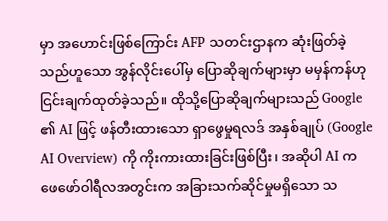မှာ အဟောင်းဖြစ်ကြောင်း AFP သတင်းဌာနက ဆုံးဖြတ်ခဲ့သည်ဟူသော အွန်လိုင်းပေါ်မှ ပြောဆိုချက်များမှာ မမှန်ကန်ဟု ငြင်းချက်ထုတ်ခဲ့သည်။ ထိုသို့ပြောဆိုချက်များသည် Google ၏ AI ဖြင့် ဖန်တီးထားသော ရှာဖွေမှုရလဒ် အနှစ်ချုပ် (Google AI Overview) ကို ကိုးကားထားခြင်းဖြစ်ပြီး၊ အဆိုပါ AI က ဖေဖော်ဝါရီလအတွင်းက အခြားသက်ဆိုင်မှုမရှိသော သ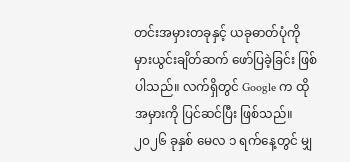တင်းအမှားတခုနှင့် ယခုဓာတ်ပုံကို မှားယွင်းချိတ်ဆက် ဖော်ပြခဲ့ခြင်း ဖြစ်ပါသည်။ လက်ရှိတွင် Google က ထိုအမှားကို ပြင်ဆင်ပြီး ဖြစ်သည်။
၂၀၂၆ ခုနှစ် မေလ ၁ ရက်နေ့တွင် မျှ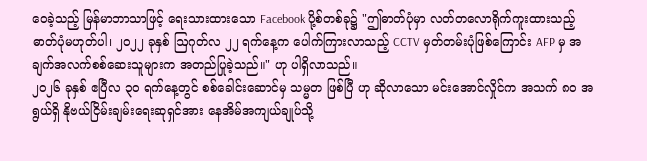ဝေခဲ့သည့် မြန်မာဘာသာဖြင့် ရေးသားထားသော Facebook ပို့စ်တစ်ခု၌ "ဤဓာတ်ပုံမှာ လတ်တလောရိုက်ကူးထားသည့် ဓာတ်ပုံမဟုတ်ပါ၊ ၂၀၂၂ ခုနှစ် ဩဂုတ်လ ၂၂ ရက်နေ့က ပေါက်ကြားလာသည့် CCTV မှတ်တမ်းပုံဖြစ်ကြောင်း AFP မှ အချက်အလက်စစ်ဆေးသူများက အတည်ပြုခဲ့သည်။" ဟု ပါရှိလာသည်။
၂၀၂၆ ခုနှစ် ဧပြီလ ၃၀ ရက်နေ့တွင် စစ်ခေါင်းဆောင်မှ သမ္မတ ဖြစ်ပြီ ဟု ဆိုလာသော မင်းအောင်လှိုင်က အသက် ၈၀ အရွယ်ရှိ နိုဗယ်ငြိမ်းချမ်းရေးဆုရှင်အား နေအိမ်အကျယ်ချုပ်သို့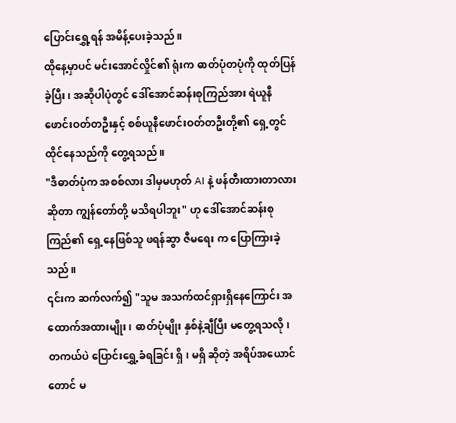ပြောင်းရွှေ့ရန် အမိန့်ပေးခဲ့သည်။
ထိုနေ့မှာပင် မင်းအောင်လှိုင်၏ ရုံးက ဓာတ်ပုံတပုံကို ထုတ်ပြန်ခဲ့ပြီး၊ အဆိုပါပုံတွင် ဒေါ်အောင်ဆန်းစုကြည်အား ရဲယူနီဖောင်းဝတ်တဦးနှင့် စစ်ယူနီဖောင်းဝတ်တဦးတို့၏ ရှေ့တွင် ထိုင်နေသည်ကို တွေ့ရသည်။
"ဒီဓာတ်ပုံက အစစ်လား ဒါမှမဟုတ် AI နဲ့ ဖန်တီးထားတာလားဆိုတာ ကျွန်တော်တို့ မသိရပါဘူး" ဟု ဒေါ်အောင်ဆန်းစုကြည်၏ ရှေ့နေဖြစ်သူ ဖရန်ဆွာ ဇီမရေး က ပြောကြားခဲ့သည်။
၎င်းက ဆက်လက်၍ "သူမ အသက်ထင်ရှားရှိနေကြောင်း အထောက်အထားမျိုး၊ ဓာတ်ပုံမျိုး နှစ်နဲ့ချီပြီး မတွေ့ရသလို၊ တကယ်ပဲ ပြောင်းရွှေ့ခံရခြင်း ရှိ၊ မရှိ ဆိုတဲ့ အရိပ်အယောင်တောင် မ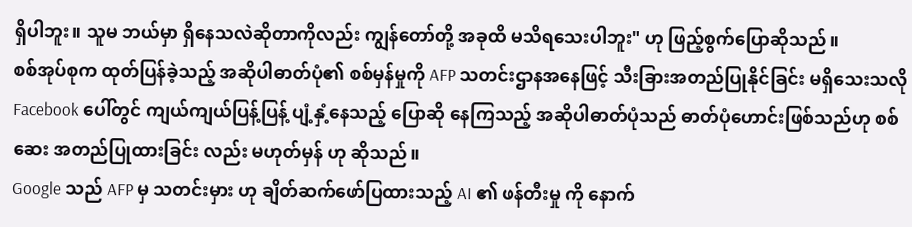ရှိပါဘူး။ သူမ ဘယ်မှာ ရှိနေသလဲဆိုတာကိုလည်း ကျွန်တော်တို့ အခုထိ မသိရသေးပါဘူး" ဟု ဖြည့်စွက်ပြောဆိုသည်။
စစ်အုပ်စုက ထုတ်ပြန်ခဲ့သည့် အဆိုပါဓာတ်ပုံ၏ စစ်မှန်မှုကို AFP သတင်းဌာနအနေဖြင့် သီးခြားအတည်ပြုနိုင်ခြင်း မရှိသေးသလို Facebook ပေါ်တွင် ကျယ်ကျယ်ပြန့်ပြန့် ပျံ့နှံ့နေသည့် ပြောဆို နေကြသည့် အဆိုပါဓာတ်ပုံသည် ဓာတ်ပုံဟောင်းဖြစ်သည်ဟု စစ်ဆေး အတည်ပြုထားခြင်း လည်း မဟုတ်မှန် ဟု ဆိုသည်။
Google သည် AFP မှ သတင်းမှား ဟု ချိတ်ဆက်ဖော်ပြထားသည့် AI ၏ ဖန်တီးမှု ကို နောက်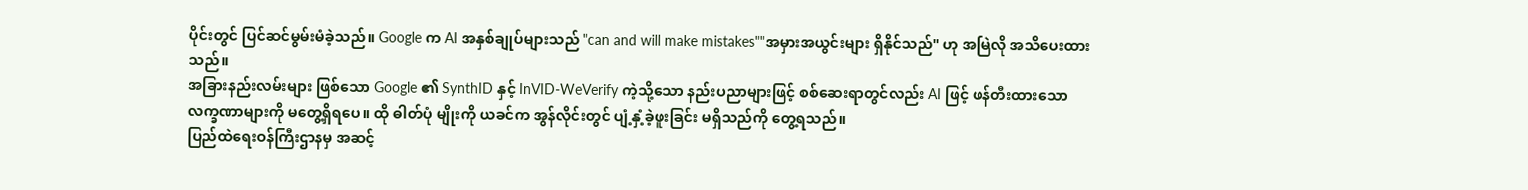ပိုင်းတွင် ပြင်ဆင်မွမ်းမံခဲ့သည်။ Google က AI အနှစ်ချုပ်များသည် "can and will make mistakes""အမှားအယွင်းများ ရှိနိုင်သည်" ဟု အမြဲလို အသိပေးထားသည်။
အခြားနည်းလမ်းများ ဖြစ်သော Google ၏ SynthID နှင့် InVID-WeVerify ကဲ့သို့သော နည်းပညာများဖြင့် စစ်ဆေးရာတွင်လည်း AI ဖြင့် ဖန်တီးထားသော လက္ခဏာများကို မတွေ့ရှိရပေ။ ထို ဓါတ်ပုံ မျိုးကို ယခင်က အွန်လိုင်းတွင် ပျံ့နှံ့ခဲ့ဖူးခြင်း မရှိသည်ကို တွေ့ရသည်။
ပြည်ထဲရေးဝန်ကြီးဌာနမှ အဆင့်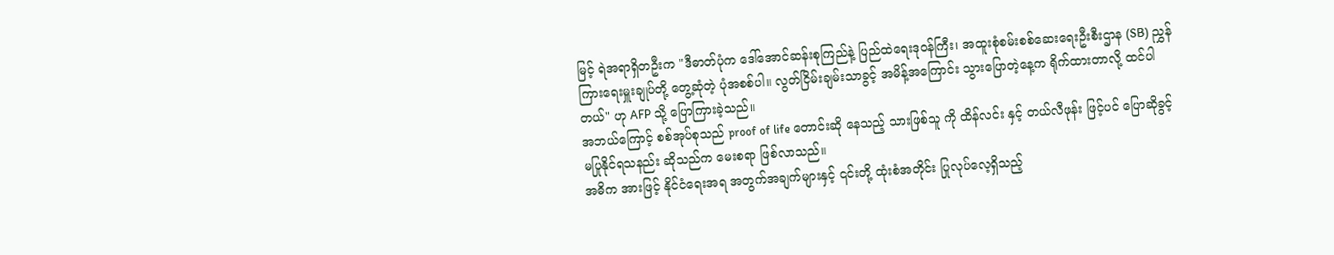မြင့် ရဲအရာရှိတဦးက "ဒီဓာတ်ပုံက ဒေါ်အောင်ဆန်းစုကြည်နဲ့ ပြည်ထဲရေးဒုဝန်ကြီး၊ အထူးစုံစမ်းစစ်ဆေးရေးဦးစီးဌာန (SB) ညွှန်ကြားရေးမှူးချုပ်တို့ တွေ့ဆုံတဲ့ ပုံအစစ်ပါ။ လွတ်ငြိမ်းချမ်းသာခွင့် အမိန့်အကြောင်း သွားပြောတဲ့နေ့က ရိုက်ထားတာလို့ ထင်ပါတယ်" ဟု AFP သို့ ပြောကြားခဲ့သည်။
အဘယ်ကြောင့် စစ်အုပ်စုသည် proof of life တောင်းဆို နေသည့် သားဖြစ်သူ ကို ထိန်လင်း နှင့် တယ်လီဖုန်း ဖြင့်ပင် ပြောဆိုခွင့် မပြုနိုင်ရသနည်း ဆိုသည်က မေးစရာ ဖြစ်လာသည်။
အဓိက အားဖြင့် နိုင်ငံရေးအရ အတွက်အချက်များနှင့် ၎င်းတို့ ထုံးစံအတိုင်း ပြုလုပ်လေ့ရှိသည့်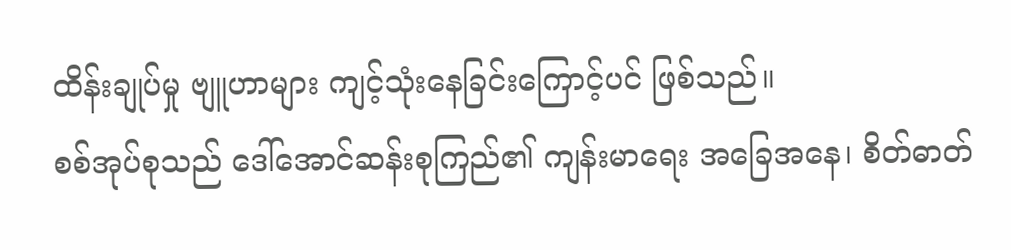ထိန်းချုပ်မှု ဗျူဟာများ ကျင့်သုံးနေခြင်းကြောင့်ပင် ဖြစ်သည်။
စစ်အုပ်စုသည် ဒေါ်အောင်ဆန်းစုကြည်၏ ကျန်းမာရေး အခြေအနေ၊ စိတ်ဓာတ်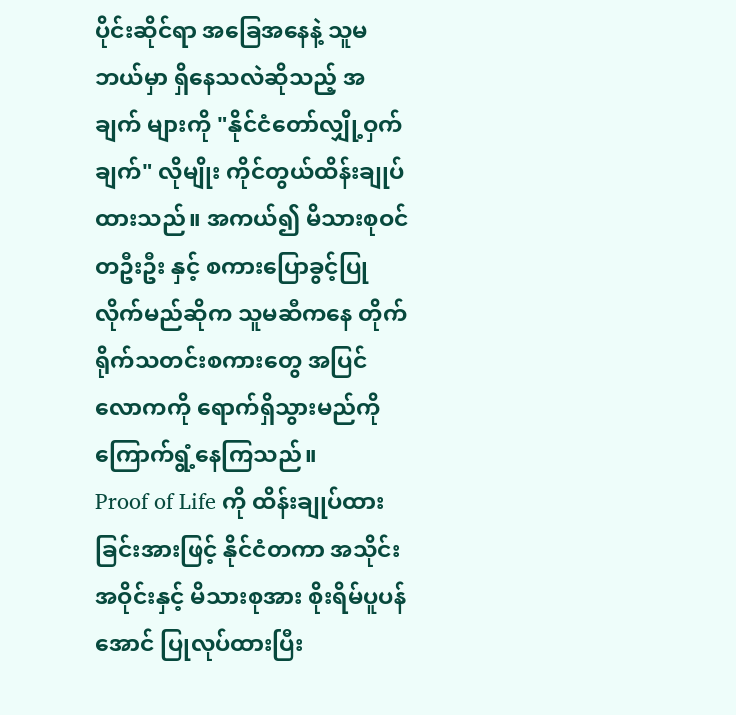ပိုင်းဆိုင်ရာ အခြေအနေနဲ့ သူမ ဘယ်မှာ ရှိနေသလဲဆိုသည့် အချက် များကို "နိုင်ငံတော်လျှို့ဝှက်ချက်" လိုမျိုး ကိုင်တွယ်ထိန်းချုပ်ထားသည်။ အကယ်၍ မိသားစုဝင် တဦးဦး နှင့် စကားပြောခွင့်ပြုလိုက်မည်ဆိုက သူမဆီကနေ တိုက်ရိုက်သတင်းစကားတွေ အပြင်လောကကို ရောက်ရှိသွားမည်ကို ကြောက်ရွံ့နေကြသည်။
Proof of Life ကို ထိန်းချုပ်ထားခြင်းအားဖြင့် နိုင်ငံတကာ အသိုင်းအဝိုင်းနှင့် မိသားစုအား စိုးရိမ်ပူပန်အောင် ပြုလုပ်ထားပြီး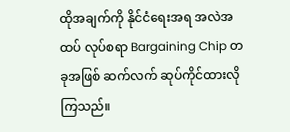ထိုအချက်ကို နိုင်ငံရေးအရ အလဲအထပ် လုပ်စရာ Bargaining Chip တခုအဖြစ် ဆက်လက် ဆုပ်ကိုင်ထားလိုကြသည်။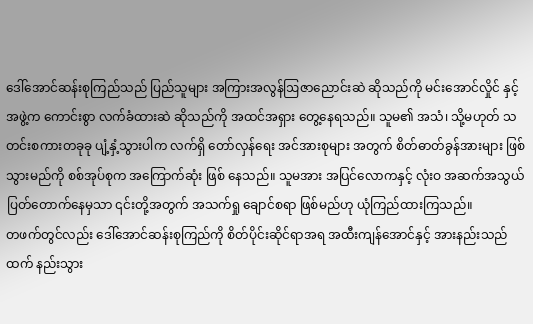ဒေါ်အောင်ဆန်းစုကြည်သည် ပြည်သူများ အကြားအလွန်ဩဇာညောင်းဆဲ ဆိုသည်ကို မင်းအောင်လှိုင် နှင့် အဖွဲ့က ကောင်းစွာ လက်ခံထားဆဲ ဆိုသည်ကို အထင်အရှား တွေ့နေရသည်။ သူမ၏ အသံ၊ သို့မဟုတ် သတင်းစကားတခုခု ပျံ့နှံ့သွားပါက လက်ရှိ တော်လှန်ရေး အင်အားစုများ အတွက် စိတ်ဓာတ်ခွန်အားများ ဖြစ်သွားမည်ကို စစ်အုပ်စုက အကြောက်ဆုံး ဖြစ် နေသည်။ သူမအား အပြင်လောကနှင့် လုံးဝ အဆက်အသွယ် ပြတ်တောက်နေမှသာ ၎င်းတို့အတွက် အသက်ရှု ချောင်စရာ ဖြစ်မည်ဟု ယုံကြည်ထားကြသည်။
တဖက်တွင်လည်း ဒေါ်အောင်ဆန်းစုကြည်ကို စိတ်ပိုင်းဆိုင်ရာအရ အထီးကျန်အောင်နှင့် အားနည်းသည်ထက် နည်းသွား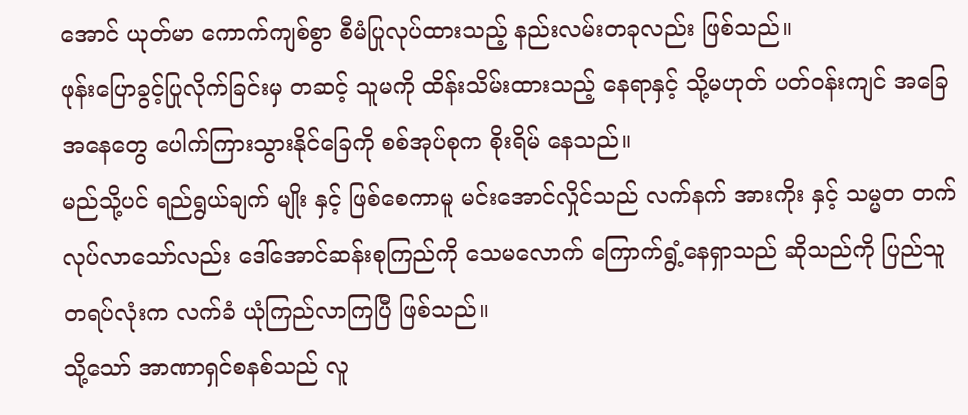အောင် ယုတ်မာ ကောက်ကျစ်စွာ စီမံပြုလုပ်ထားသည့် နည်းလမ်းတခုလည်း ဖြစ်သည်။
ဖုန်းပြောခွင့်ပြုလိုက်ခြင်းမှ တဆင့် သူမကို ထိန်းသိမ်းထားသည့် နေရာနှင့် သို့မဟုတ် ပတ်ဝန်းကျင် အခြေအနေတွေ ပေါက်ကြားသွားနိုင်ခြေကို စစ်အုပ်စုက စိုးရိမ် နေသည်။
မည်သို့ပင် ရည်ရွယ်ချက် မျိုး နှင့် ဖြစ်စေကာမူ မင်းအောင်လှိုင်သည် လက်နက် အားကိုး နှင့် သမ္မတ တက်လုပ်လာသော်လည်း ဒေါ်အောင်ဆန်းစုကြည်ကို သေမလောက် ကြောက်ရွံ့နေရှာသည် ဆိုသည်ကို ပြည်သူ တရပ်လုံးက လက်ခံ ယုံကြည်လာကြပြီ ဖြစ်သည်။
သို့သော် အာဏာရှင်စနစ်သည် လူ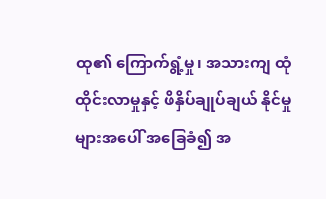ထု၏ ကြောက်ရွံ့မှု၊ အသားကျ ထုံထိုင်းလာမှုနှင့် ဖိနှိပ်ချုပ်ချယ် နိုင်မှုများအပေါ် အခြေခံ၍ အ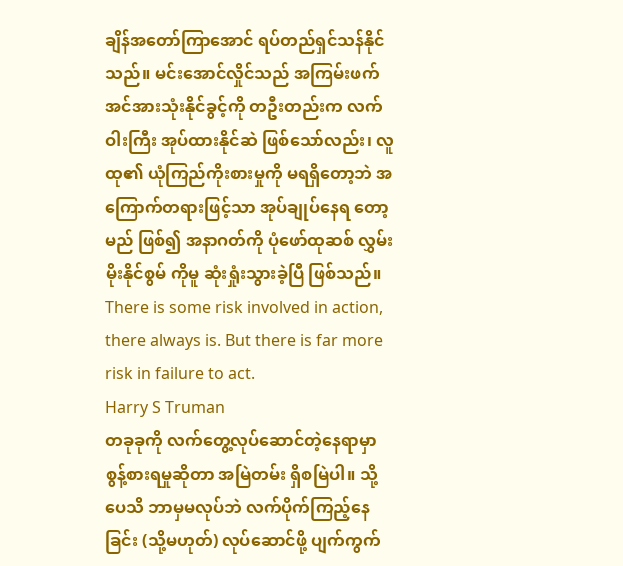ချိန်အတော်ကြာအောင် ရပ်တည်ရှင်သန်နိုင်သည်။ မင်းအောင်လှိုင်သည် အကြမ်းဖက် အင်အားသုံးနိုင်ခွင့်ကို တဦးတည်းက လက်ဝါးကြီး အုပ်ထားနိုင်ဆဲ ဖြစ်သော်လည်း၊ လူထု၏ ယုံကြည်ကိုးစားမှုကို မရရှိတော့ဘဲ အကြောက်တရားဖြင့်သာ အုပ်ချုပ်နေရ တော့မည် ဖြစ်၍ အနာဂတ်ကို ပုံဖော်ထုဆစ် လွှမ်းမိုးနိုင်စွမ် ကိုမူ ဆုံးရှုံးသွားခဲ့ပြီ ဖြစ်သည်။
There is some risk involved in action, there always is. But there is far more risk in failure to act.
Harry S Truman
တခုခုကို လက်တွေ့လုပ်ဆောင်တဲ့နေရာမှာ စွန့်စားရမှုဆိုတာ အမြဲတမ်း ရှိစမြဲပါ။ သို့ပေသိ ဘာမှမလုပ်ဘဲ လက်ပိုက်ကြည့်နေခြင်း (သို့မဟုတ်) လုပ်ဆောင်ဖို့ ပျက်ကွက်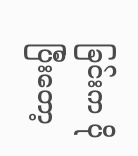ခြင်းက ပိုပြီးတော့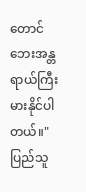တောင် ဘေးအန္တရာယ်ကြီးမားနိုင်ပါတယ်။"
ပြည်သူ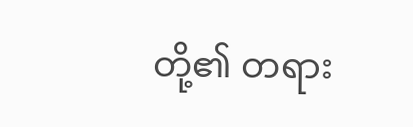တို့၏ တရား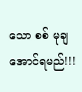သော စစ် မုချ အောင်ရမည်!!!